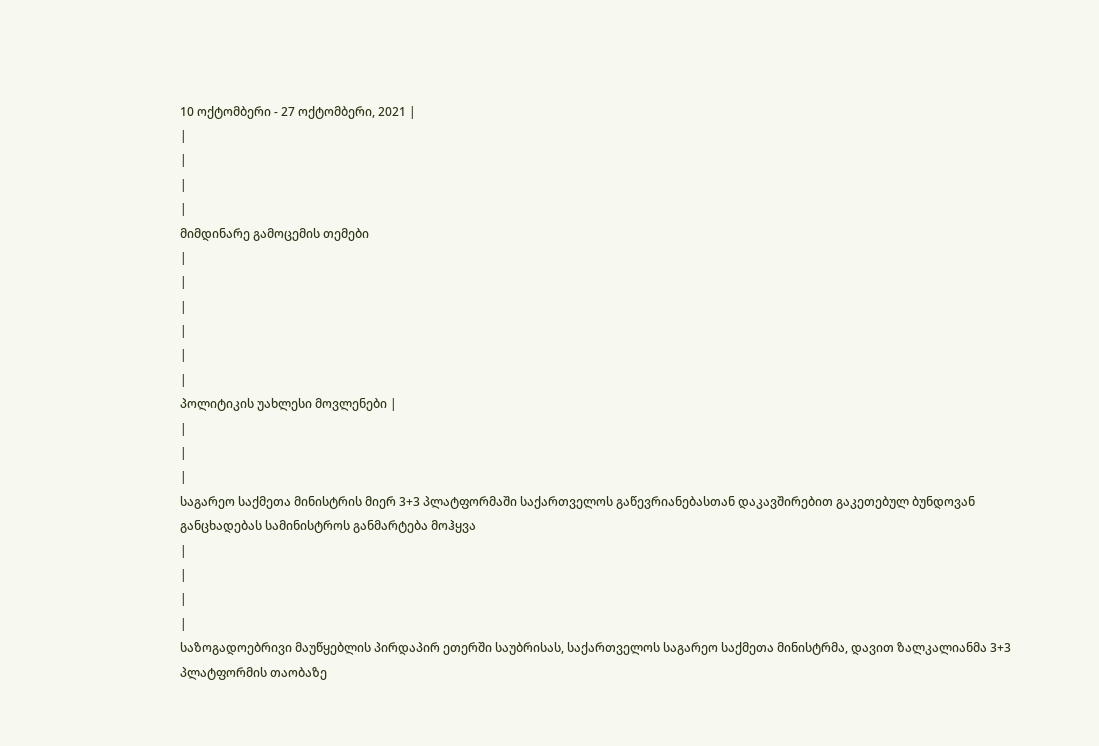10 ოქტომბერი - 27 ოქტომბერი, 2021 |
|
|
|
|
მიმდინარე გამოცემის თემები
|
|
|
|
|
|
პოლიტიკის უახლესი მოვლენები |
|
|
|
საგარეო საქმეთა მინისტრის მიერ 3+3 პლატფორმაში საქართველოს გაწევრიანებასთან დაკავშირებით გაკეთებულ ბუნდოვან განცხადებას სამინისტროს განმარტება მოჰყვა
|
|
|
|
საზოგადოებრივი მაუწყებლის პირდაპირ ეთერში საუბრისას, საქართველოს საგარეო საქმეთა მინისტრმა, დავით ზალკალიანმა 3+3 პლატფორმის თაობაზე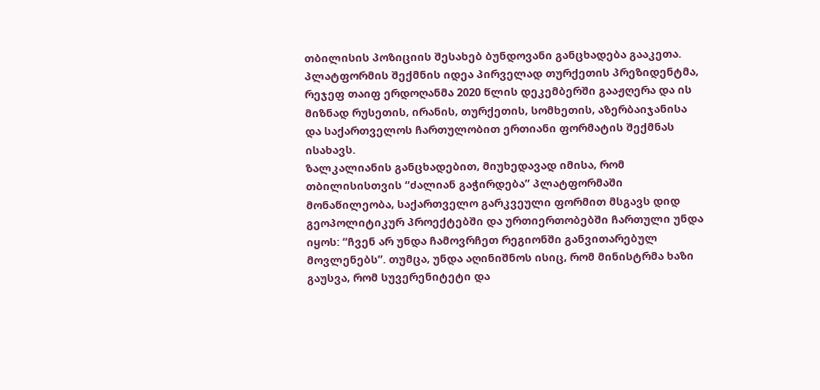თბილისის პოზიციის შესახებ ბუნდოვანი განცხადება გააკეთა. პლატფორმის შექმნის იდეა პირველად თურქეთის პრეზიდენტმა, რეჯეფ თაიფ ერდოღანმა 2020 წლის დეკემბერში გააჟღერა და ის მიზნად რუსეთის, ირანის, თურქეთის, სომხეთის, აზერბაიჯანისა და საქართველოს ჩართულობით ერთიანი ფორმატის შექმნას ისახავს.
ზალკალიანის განცხადებით, მიუხედავად იმისა, რომ თბილისისთვის “ძალიან გაჭირდება” პლატფორმაში მონაწილეობა, საქართველო გარკვეული ფორმით მსგავს დიდ გეოპოლიტიკურ პროექტებში და ურთიერთობებში ჩართული უნდა იყოს: “ჩვენ არ უნდა ჩამოვრჩეთ რეგიონში განვითარებულ მოვლენებს”. თუმცა, უნდა აღინიშნოს ისიც, რომ მინისტრმა ხაზი გაუსვა, რომ სუვერენიტეტი და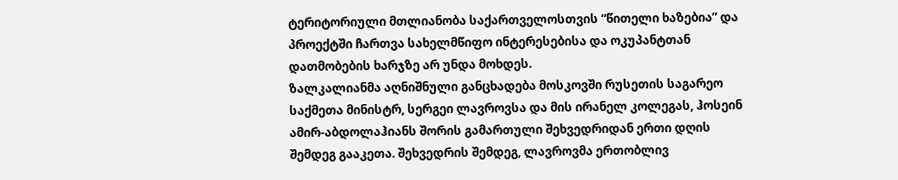ტერიტორიული მთლიანობა საქართველოსთვის “წითელი ხაზებია” და პროექტში ჩართვა სახელმწიფო ინტერესებისა და ოკუპანტთან დათმობების ხარჯზე არ უნდა მოხდეს.
ზალკალიანმა აღნიშნული განცხადება მოსკოვში რუსეთის საგარეო საქმეთა მინისტრ, სერგეი ლავროვსა და მის ირანელ კოლეგას, ჰოსეინ ამირ-აბდოლაჰიანს შორის გამართული შეხვედრიდან ერთი დღის შემდეგ გააკეთა. შეხვედრის შემდეგ, ლავროვმა ერთობლივ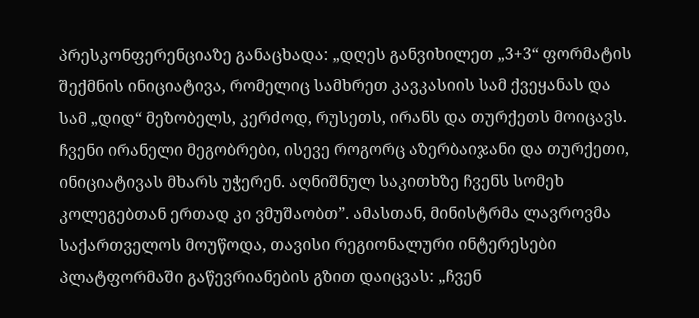პრესკონფერენციაზე განაცხადა: „დღეს განვიხილეთ „3+3“ ფორმატის შექმნის ინიციატივა, რომელიც სამხრეთ კავკასიის სამ ქვეყანას და სამ „დიდ“ მეზობელს, კერძოდ, რუსეთს, ირანს და თურქეთს მოიცავს. ჩვენი ირანელი მეგობრები, ისევე როგორც აზერბაიჯანი და თურქეთი, ინიციატივას მხარს უჭერენ. აღნიშნულ საკითხზე ჩვენს სომეხ კოლეგებთან ერთად კი ვმუშაობთ”. ამასთან, მინისტრმა ლავროვმა საქართველოს მოუწოდა, თავისი რეგიონალური ინტერესები პლატფორმაში გაწევრიანების გზით დაიცვას: „ჩვენ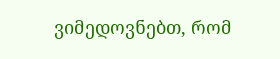ვიმედოვნებთ, რომ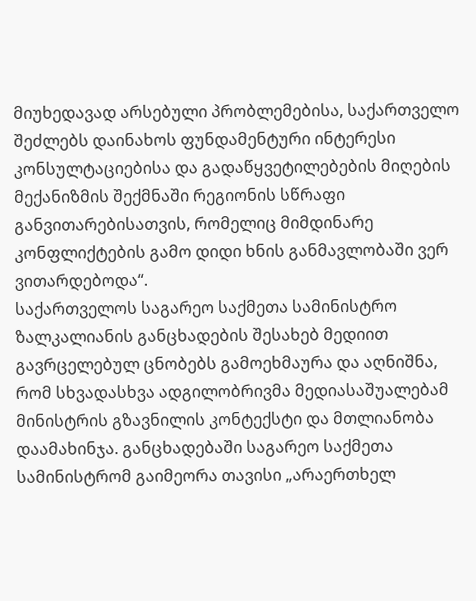მიუხედავად არსებული პრობლემებისა, საქართველო შეძლებს დაინახოს ფუნდამენტური ინტერესი კონსულტაციებისა და გადაწყვეტილებების მიღების მექანიზმის შექმნაში რეგიონის სწრაფი განვითარებისათვის, რომელიც მიმდინარე კონფლიქტების გამო დიდი ხნის განმავლობაში ვერ ვითარდებოდა“.
საქართველოს საგარეო საქმეთა სამინისტრო ზალკალიანის განცხადების შესახებ მედიით გავრცელებულ ცნობებს გამოეხმაურა და აღნიშნა, რომ სხვადასხვა ადგილობრივმა მედიასაშუალებამ მინისტრის გზავნილის კონტექსტი და მთლიანობა დაამახინჯა. განცხადებაში საგარეო საქმეთა სამინისტრომ გაიმეორა თავისი „არაერთხელ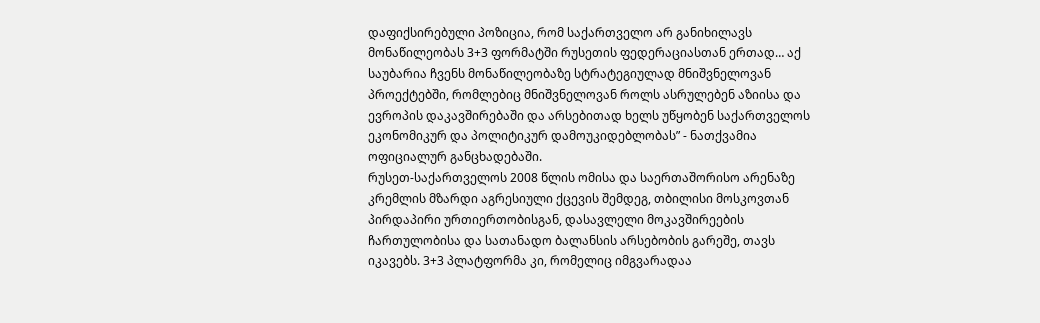დაფიქსირებული პოზიცია, რომ საქართველო არ განიხილავს მონაწილეობას 3+3 ფორმატში რუსეთის ფედერაციასთან ერთად… აქ საუბარია ჩვენს მონაწილეობაზე სტრატეგიულად მნიშვნელოვან პროექტებში, რომლებიც მნიშვნელოვან როლს ასრულებენ აზიისა და ევროპის დაკავშირებაში და არსებითად ხელს უწყობენ საქართველოს ეკონომიკურ და პოლიტიკურ დამოუკიდებლობას” - ნათქვამია ოფიციალურ განცხადებაში.
რუსეთ-საქართველოს 2008 წლის ომისა და საერთაშორისო არენაზე კრემლის მზარდი აგრესიული ქცევის შემდეგ, თბილისი მოსკოვთან პირდაპირი ურთიერთობისგან, დასავლელი მოკავშირეების ჩართულობისა და სათანადო ბალანსის არსებობის გარეშე, თავს იკავებს. 3+3 პლატფორმა კი, რომელიც იმგვარადაა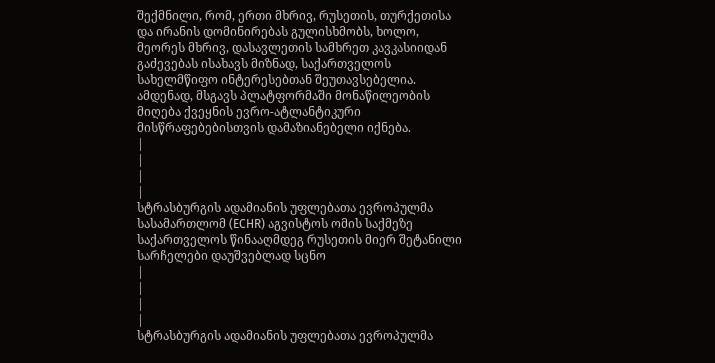შექმნილი, რომ, ერთი მხრივ, რუსეთის, თურქეთისა და ირანის დომინირებას გულისხმობს, ხოლო, მეორეს მხრივ, დასავლეთის სამხრეთ კავკასიიდან გაძევებას ისახავს მიზნად, საქართველოს სახელმწიფო ინტერესებთან შეუთავსებელია. ამდენად, მსგავს პლატფორმაში მონაწილეობის მიღება ქვეყნის ევრო-ატლანტიკური მისწრაფებებისთვის დამაზიანებელი იქნება.
|
|
|
|
სტრასბურგის ადამიანის უფლებათა ევროპულმა სასამართლომ (ECHR) აგვისტოს ომის საქმეზე საქართველოს წინააღმდეგ რუსეთის მიერ შეტანილი სარჩელები დაუშვებლად სცნო
|
|
|
|
სტრასბურგის ადამიანის უფლებათა ევროპულმა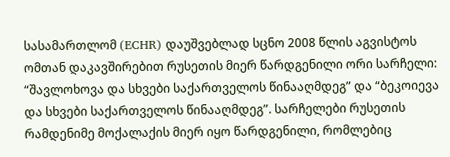სასამართლომ (ECHR) დაუშვებლად სცნო 2008 წლის აგვისტოს ომთან დაკავშირებით რუსეთის მიერ წარდგენილი ორი სარჩელი: “შავლოხოვა და სხვები საქართველოს წინააღმდეგ” და “ბეკოიევა და სხვები საქართველოს წინააღმდეგ”. სარჩელები რუსეთის რამდენიმე მოქალაქის მიერ იყო წარდგენილი, რომლებიც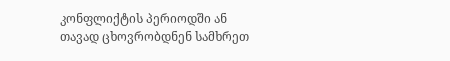კონფლიქტის პერიოდში ან თავად ცხოვრობდნენ სამხრეთ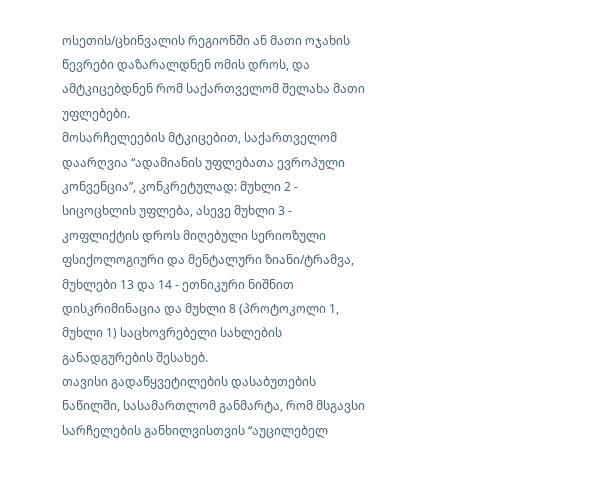ოსეთის/ცხინვალის რეგიონში ან მათი ოჯახის წევრები დაზარალდნენ ომის დროს, და ამტკიცებდნენ რომ საქართველომ შელახა მათი უფლებები.
მოსარჩელეების მტკიცებით, საქართველომ დაარღვია “ადამიანის უფლებათა ევროპული კონვენცია”, კონკრეტულად: მუხლი 2 - სიცოცხლის უფლება, ასევე მუხლი 3 - კოფლიქტის დროს მიღებული სერიოზული ფსიქოლოგიური და მენტალური ზიანი/ტრამვა, მუხლები 13 და 14 - ეთნიკური ნიშნით დისკრიმინაცია და მუხლი 8 (პროტოკოლი 1, მუხლი 1) საცხოვრებელი სახლების განადგურების შესახებ.
თავისი გადაწყვეტილების დასაბუთების ნაწილში, სასამართლომ განმარტა, რომ მსგავსი სარჩელების განხილვისთვის “აუცილებელ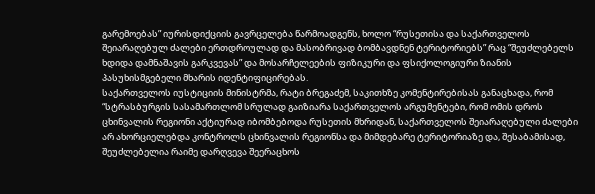გარემოებას” იურისდიქციის გავრცელება წარმოადგენს, ხოლო “რუსეთისა და საქართველოს შეიარაღებულ ძალები ერთდროულად და მასობრივად ბომბავდნენ ტერიტორიებს” რაც “შეუძლებელს ხდიდა დამნაშავის გარკვევას” და მოსარჩელეების ფიზიკური და ფსიქოლოგიური ზიანის პასუხისმგებელი მხარის იდენტიფიცირებას.
საქართველოს იუსტიციის მინისტრმა, რატი ბრეგაძემ, საკითხზე კომენტირებისას განაცხადა, რომ “სტრასბურგის სასამართლომ სრულად გაიზიარა საქართველოს არგუმენტები, რომ ომის დროს ცხინვალის რეგიონი აქტიურად იბომბებოდა რუსეთის მხრიდან, საქართველოს შეიარაღებული ძალები არ ახორციელებდა კონტროლს ცხინვალის რეგიონსა და მიმდებარე ტერიტორიაზე და, შესაბამისად, შეუძლებელია რაიმე დარღვევა შეერაცხოს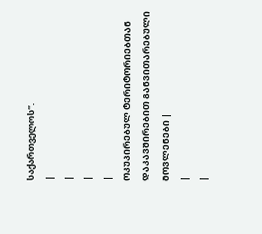საქართველოს”.
|
|
|
|
ᲝᲙᲣᲞᲘᲠᲔᲑᲣᲚ ᲢᲔᲠᲘᲢᲝᲠᲘᲔᲑᲗᲐᲜ ᲓᲐᲙᲐᲕᲨᲘᲠᲔᲑᲘᲗ ᲒᲐᲜᲕᲘᲗᲐᲠᲔᲑᲣᲚᲘ ᲛᲝᲕᲚᲔᲜᲔᲑᲘ |
|
|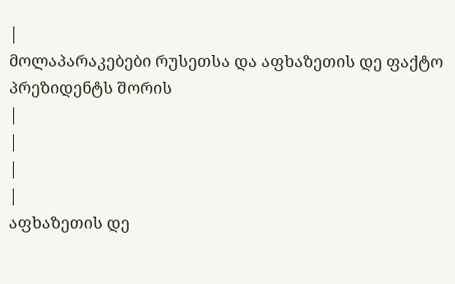|
მოლაპარაკებები რუსეთსა და აფხაზეთის დე ფაქტო პრეზიდენტს შორის
|
|
|
|
აფხაზეთის დე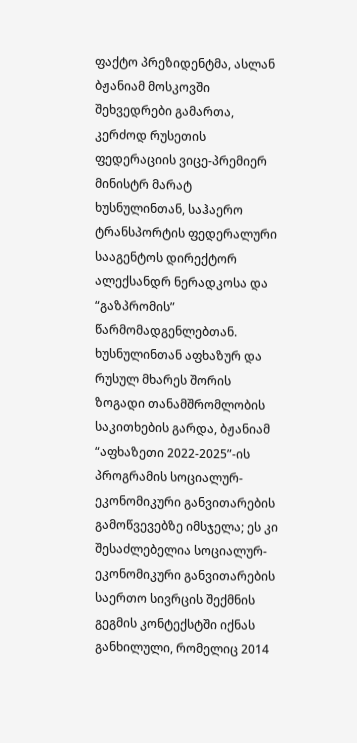ფაქტო პრეზიდენტმა, ასლან ბჟანიამ მოსკოვში შეხვედრები გამართა, კერძოდ რუსეთის ფედერაციის ვიცე-პრემიერ მინისტრ მარატ ხუსნულინთან, საჰაერო ტრანსპორტის ფედერალური სააგენტოს დირექტორ ალექსანდრ ნერადკოსა და “გაზპრომის” წარმომადგენლებთან. ხუსნულინთან აფხაზურ და რუსულ მხარეს შორის ზოგადი თანამშრომლობის საკითხების გარდა, ბჟანიამ “აფხაზეთი 2022-2025”-ის პროგრამის სოციალურ-ეკონომიკური განვითარების გამოწვევებზე იმსჯელა; ეს კი შესაძლებელია სოციალურ-ეკონომიკური განვითარების საერთო სივრცის შექმნის გეგმის კონტექსტში იქნას განხილული, რომელიც 2014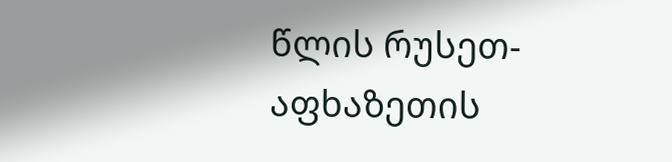წლის რუსეთ-აფხაზეთის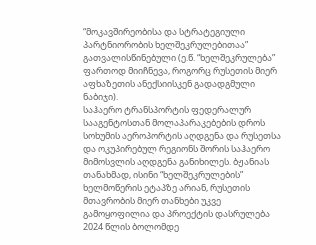“მოკავშირეობისა და სტრატეგიული პარტნიორობის ხელშეკრულებითაა” გათვალისწინებული (ე.წ. “ხელშეკრულება” ფართოდ მიიჩნევა, როგორც რუსეთის მიერ აფხაზეთის ანექსიისკენ გადადგმული ნაბიჯი).
საჰაერო ტრანსპორტის ფედერალურ სააგენტოსთან მოლაპარაკებების დროს სოხუმის აეროპორტის აღდგენა და რუსეთსა და ოკუპირებულ რეგიონს შორის საჰაერო მიმოსვლის აღდგენა განიხილეს. ბჟანიას თანახმად, ისინი “ხელშეკრულების” ხელმოწერის ეტაპზე არიან, რუსეთის მთავრობის მიერ თანხები უკვე გამოყოფილია და პროექტის დასრულება 2024 წლის ბოლომდე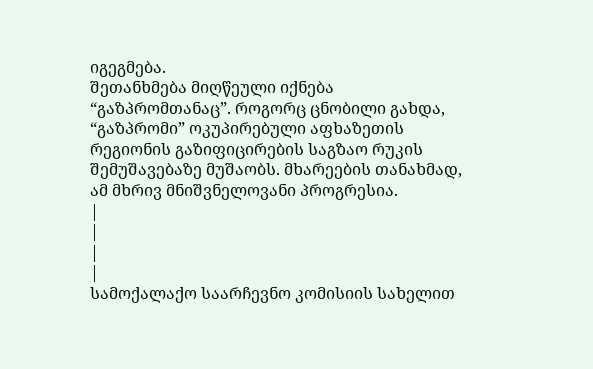იგეგმება.
შეთანხმება მიღწეული იქნება “გაზპრომთანაც”. როგორც ცნობილი გახდა, “გაზპრომი” ოკუპირებული აფხაზეთის რეგიონის გაზიფიცირების საგზაო რუკის შემუშავებაზე მუშაობს. მხარეების თანახმად, ამ მხრივ მნიშვნელოვანი პროგრესია.
|
|
|
|
სამოქალაქო საარჩევნო კომისიის სახელით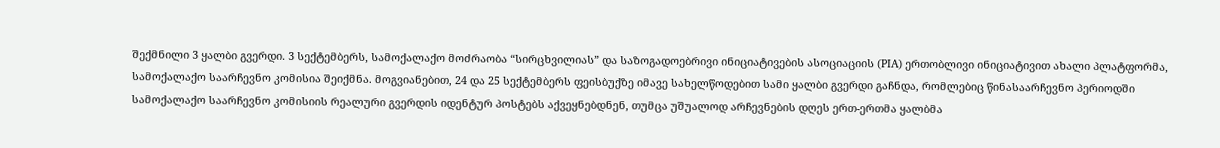შექმნილი 3 ყალბი გვერდი. 3 სექტემბერს, სამოქალაქო მოძრაობა “სირცხვილიას” და საზოგადოებრივი ინიციატივების ასოციაციის (PIA) ერთობლივი ინიციატივით ახალი პლატფორმა, სამოქალაქო საარჩევნო კომისია შეიქმნა. მოგვიანებით, 24 და 25 სექტემბერს ფეისბუქზე იმავე სახელწოდებით სამი ყალბი გვერდი გაჩნდა, რომლებიც წინასაარჩევნო პერიოდში სამოქალაქო საარჩევნო კომისიის რეალური გვერდის იდენტურ პოსტებს აქვეყნებდნენ, თუმცა უშუალოდ არჩევნების დღეს ერთ-ერთმა ყალბმა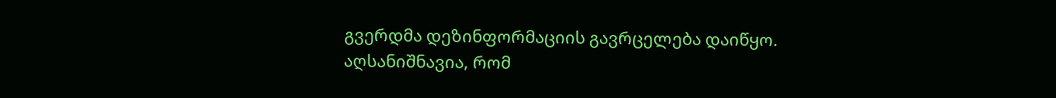გვერდმა დეზინფორმაციის გავრცელება დაიწყო. აღსანიშნავია, რომ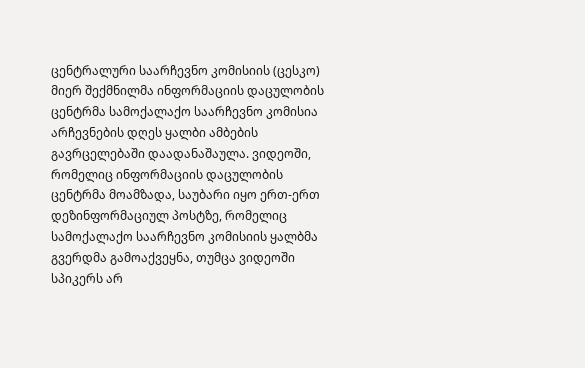ცენტრალური საარჩევნო კომისიის (ცესკო) მიერ შექმნილმა ინფორმაციის დაცულობის ცენტრმა სამოქალაქო საარჩევნო კომისია არჩევნების დღეს ყალბი ამბების გავრცელებაში დაადანაშაულა. ვიდეოში, რომელიც ინფორმაციის დაცულობის ცენტრმა მოამზადა, საუბარი იყო ერთ-ერთ დეზინფორმაციულ პოსტზე, რომელიც სამოქალაქო საარჩევნო კომისიის ყალბმა გვერდმა გამოაქვეყნა, თუმცა ვიდეოში სპიკერს არ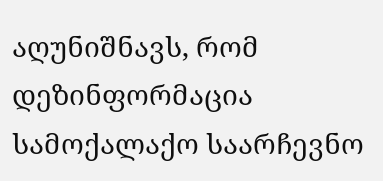აღუნიშნავს, რომ დეზინფორმაცია სამოქალაქო საარჩევნო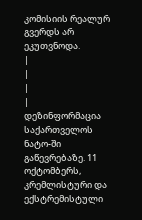კომისიის რეალურ გვერდს არ ეკუთვნოდა.
|
|
|
|
დეზინფორმაცია საქართველოს ნატო-ში გაწევრებაზე. 11 ოქტომბერს, კრემლისტური და ექსტრემისტული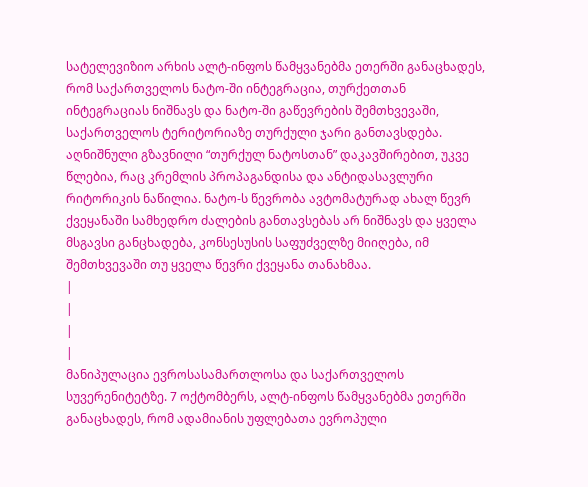სატელევიზიო არხის ალტ-ინფოს წამყვანებმა ეთერში განაცხადეს, რომ საქართველოს ნატო-ში ინტეგრაცია, თურქეთთან ინტეგრაციას ნიშნავს და ნატო-ში გაწევრების შემთხვევაში, საქართველოს ტერიტორიაზე თურქული ჯარი განთავსდება. აღნიშნული გზავნილი “თურქულ ნატოსთან” დაკავშირებით, უკვე წლებია, რაც კრემლის პროპაგანდისა და ანტიდასავლური რიტორიკის ნაწილია. ნატო-ს წევრობა ავტომატურად ახალ წევრ ქვეყანაში სამხედრო ძალების განთავსებას არ ნიშნავს და ყველა მსგავსი განცხადება, კონსესუსის საფუძველზე მიიღება, იმ შემთხვევაში თუ ყველა წევრი ქვეყანა თანახმაა.
|
|
|
|
მანიპულაცია ევროსასამართლოსა და საქართველოს სუვერენიტეტზე. 7 ოქტომბერს, ალტ-ინფოს წამყვანებმა ეთერში განაცხადეს, რომ ადამიანის უფლებათა ევროპული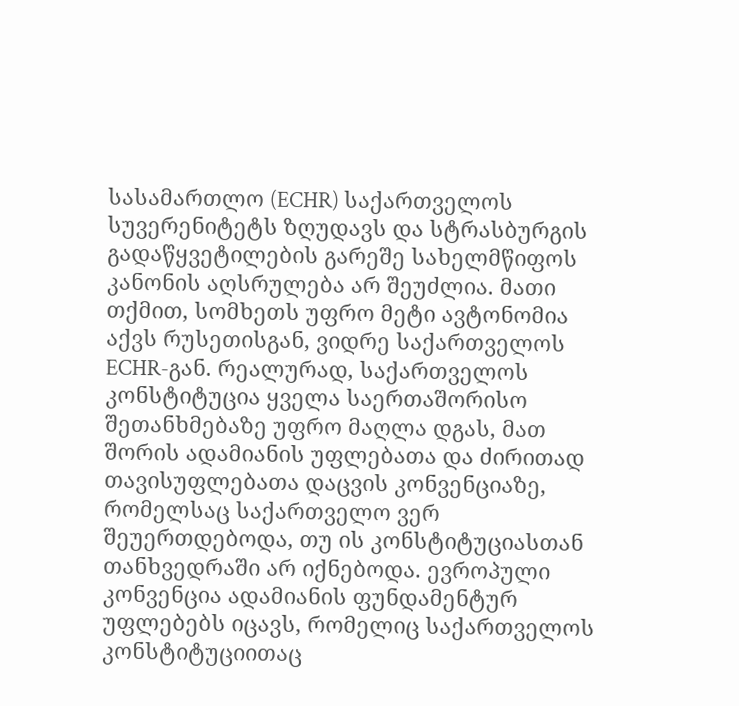სასამართლო (ECHR) საქართველოს სუვერენიტეტს ზღუდავს და სტრასბურგის გადაწყვეტილების გარეშე სახელმწიფოს კანონის აღსრულება არ შეუძლია. მათი თქმით, სომხეთს უფრო მეტი ავტონომია აქვს რუსეთისგან, ვიდრე საქართველოს ECHR-გან. რეალურად, საქართველოს კონსტიტუცია ყველა საერთაშორისო შეთანხმებაზე უფრო მაღლა დგას, მათ შორის ადამიანის უფლებათა და ძირითად თავისუფლებათა დაცვის კონვენციაზე, რომელსაც საქართველო ვერ შეუერთდებოდა, თუ ის კონსტიტუციასთან თანხვედრაში არ იქნებოდა. ევროპული კონვენცია ადამიანის ფუნდამენტურ უფლებებს იცავს, რომელიც საქართველოს კონსტიტუციითაც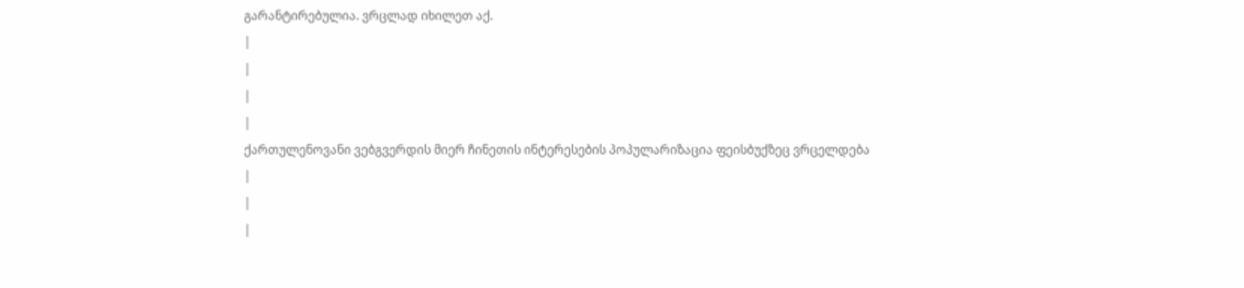გარანტირებულია. ვრცლად იხილეთ აქ.
|
|
|
|
ქართულენოვანი ვებგვერდის მიერ ჩინეთის ინტერესების პოპულარიზაცია ფეისბუქზეც ვრცელდება
|
|
|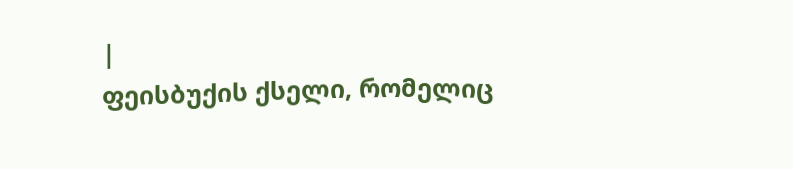|
ფეისბუქის ქსელი, რომელიც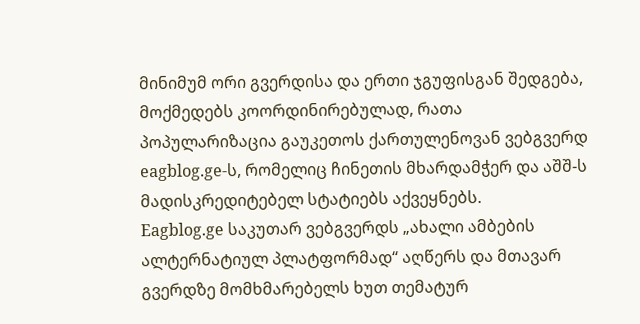მინიმუმ ორი გვერდისა და ერთი ჯგუფისგან შედგება, მოქმედებს კოორდინირებულად, რათა პოპულარიზაცია გაუკეთოს ქართულენოვან ვებგვერდ eagblog.ge-ს, რომელიც ჩინეთის მხარდამჭერ და აშშ-ს მადისკრედიტებელ სტატიებს აქვეყნებს.
Eagblog.ge საკუთარ ვებგვერდს „ახალი ამბების ალტერნატიულ პლატფორმად“ აღწერს და მთავარ გვერდზე მომხმარებელს ხუთ თემატურ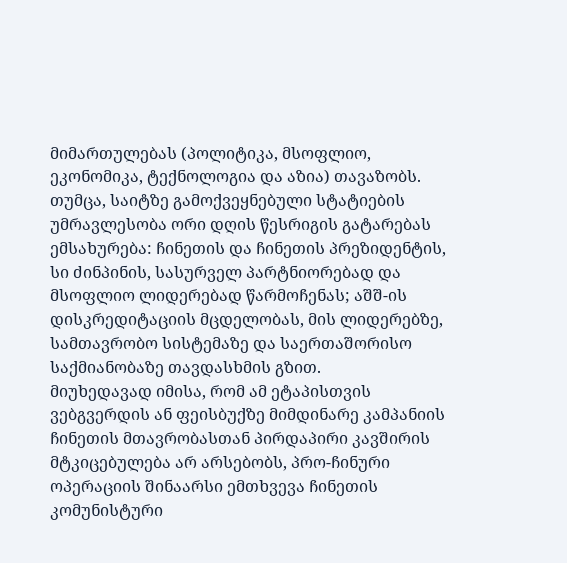მიმართულებას (პოლიტიკა, მსოფლიო, ეკონომიკა, ტექნოლოგია და აზია) თავაზობს. თუმცა, საიტზე გამოქვეყნებული სტატიების უმრავლესობა ორი დღის წესრიგის გატარებას ემსახურება: ჩინეთის და ჩინეთის პრეზიდენტის, სი ძინპინის, სასურველ პარტნიორებად და მსოფლიო ლიდერებად წარმოჩენას; აშშ-ის დისკრედიტაციის მცდელობას, მის ლიდერებზე, სამთავრობო სისტემაზე და საერთაშორისო საქმიანობაზე თავდასხმის გზით.
მიუხედავად იმისა, რომ ამ ეტაპისთვის ვებგვერდის ან ფეისბუქზე მიმდინარე კამპანიის ჩინეთის მთავრობასთან პირდაპირი კავშირის მტკიცებულება არ არსებობს, პრო-ჩინური ოპერაციის შინაარსი ემთხვევა ჩინეთის კომუნისტური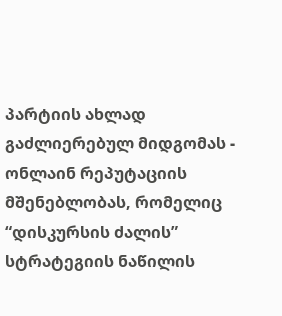პარტიის ახლად გაძლიერებულ მიდგომას - ონლაინ რეპუტაციის მშენებლობას, რომელიც “დისკურსის ძალის” სტრატეგიის ნაწილის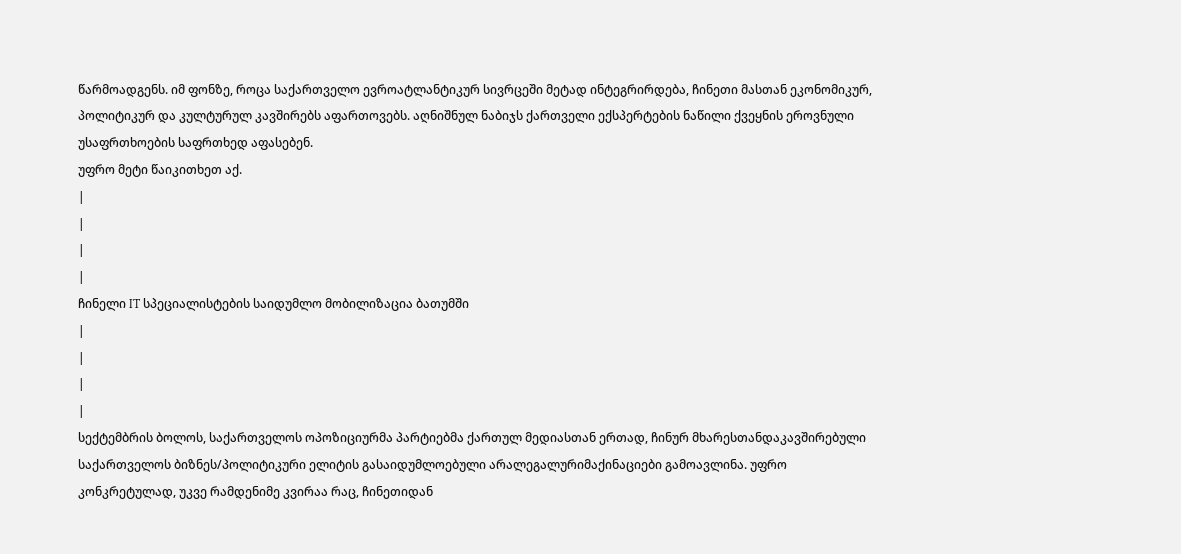წარმოადგენს. იმ ფონზე, როცა საქართველო ევროატლანტიკურ სივრცეში მეტად ინტეგრირდება, ჩინეთი მასთან ეკონომიკურ, პოლიტიკურ და კულტურულ კავშირებს აფართოვებს. აღნიშნულ ნაბიჯს ქართველი ექსპერტების ნაწილი ქვეყნის ეროვნული უსაფრთხოების საფრთხედ აფასებენ.
უფრო მეტი წაიკითხეთ აქ.
|
|
|
|
ჩინელი IT სპეციალისტების საიდუმლო მობილიზაცია ბათუმში
|
|
|
|
სექტემბრის ბოლოს, საქართველოს ოპოზიციურმა პარტიებმა ქართულ მედიასთან ერთად, ჩინურ მხარესთანდაკავშირებული საქართველოს ბიზნეს/პოლიტიკური ელიტის გასაიდუმლოებული არალეგალურიმაქინაციები გამოავლინა. უფრო კონკრეტულად, უკვე რამდენიმე კვირაა რაც, ჩინეთიდან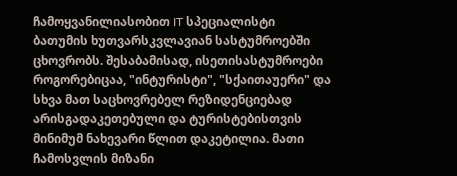ჩამოყვანილიასობით IT სპეციალისტი ბათუმის ხუთვარსკვლავიან სასტუმროებში ცხოვრობს. შესაბამისად, ისეთისასტუმროები როგორებიცაა, "ინტურისტი", "სქაითაუერი" და სხვა მათ საცხოვრებელ რეზიდენციებად არისგადაკეთებული და ტურისტებისთვის მინიმუმ ნახევარი წლით დაკეტილია. მათი ჩამოსვლის მიზანი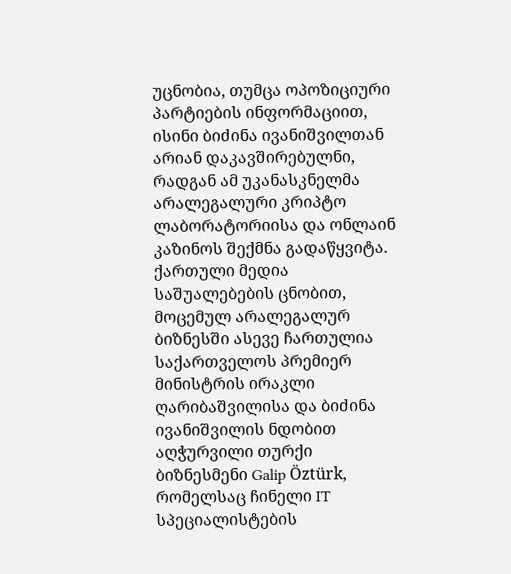უცნობია, თუმცა ოპოზიციური პარტიების ინფორმაციით, ისინი ბიძინა ივანიშვილთან არიან დაკავშირებულნი, რადგან ამ უკანასკნელმა არალეგალური კრიპტო ლაბორატორიისა და ონლაინ კაზინოს შექმნა გადაწყვიტა. ქართული მედია საშუალებების ცნობით, მოცემულ არალეგალურ ბიზნესში ასევე ჩართულია საქართველოს პრემიერ მინისტრის ირაკლი ღარიბაშვილისა და ბიძინა ივანიშვილის ნდობით აღჭურვილი თურქი ბიზნესმენი Galip Öztürk, რომელსაც ჩინელი IT სპეციალისტების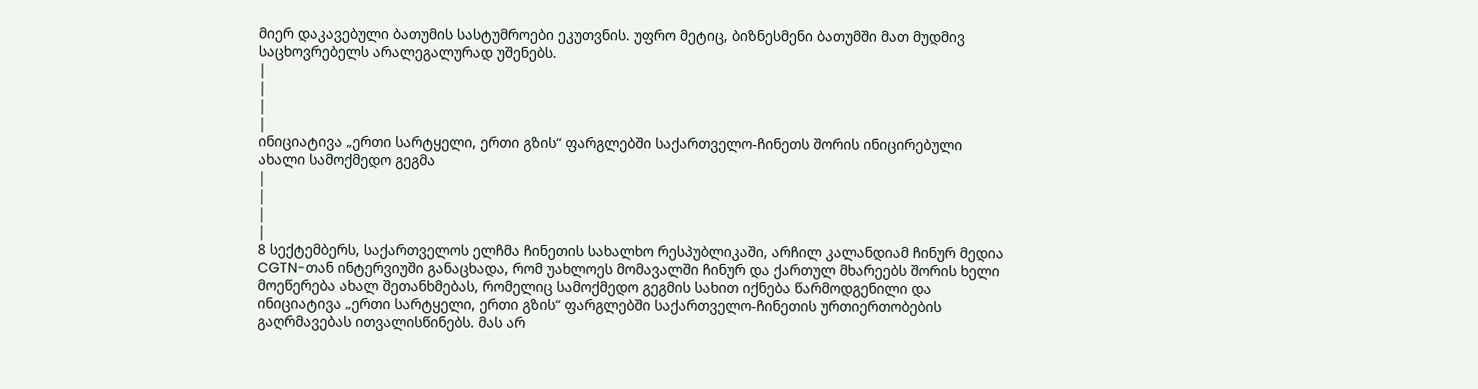მიერ დაკავებული ბათუმის სასტუმროები ეკუთვნის. უფრო მეტიც, ბიზნესმენი ბათუმში მათ მუდმივ საცხოვრებელს არალეგალურად უშენებს.
|
|
|
|
ინიციატივა „ერთი სარტყელი, ერთი გზის“ ფარგლებში საქართველო-ჩინეთს შორის ინიცირებული ახალი სამოქმედო გეგმა
|
|
|
|
8 სექტემბერს, საქართველოს ელჩმა ჩინეთის სახალხო რესპუბლიკაში, არჩილ კალანდიამ ჩინურ მედია CGTN-თან ინტერვიუში განაცხადა, რომ უახლოეს მომავალში ჩინურ და ქართულ მხარეებს შორის ხელი მოეწერება ახალ შეთანხმებას, რომელიც სამოქმედო გეგმის სახით იქნება წარმოდგენილი და ინიციატივა „ერთი სარტყელი, ერთი გზის“ ფარგლებში საქართველო-ჩინეთის ურთიერთობების გაღრმავებას ითვალისწინებს. მას არ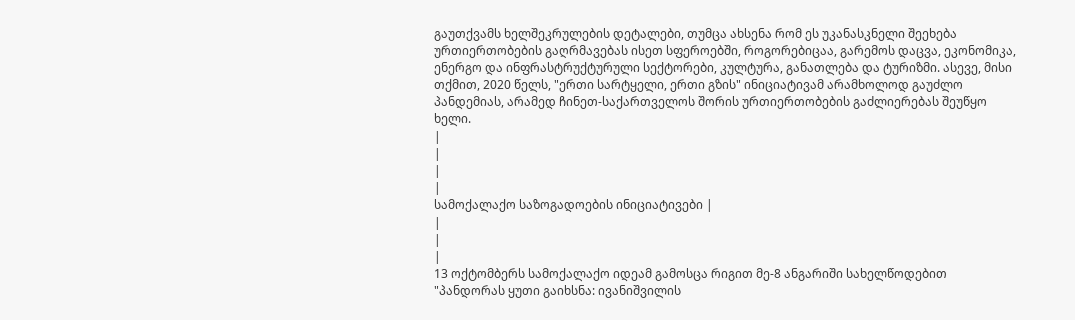გაუთქვამს ხელშეკრულების დეტალები, თუმცა ახსენა რომ ეს უკანასკნელი შეეხება ურთიერთობების გაღრმავებას ისეთ სფეროებში, როგორებიცაა, გარემოს დაცვა, ეკონომიკა, ენერგო და ინფრასტრუქტურული სექტორები, კულტურა, განათლება და ტურიზმი. ასევე, მისი თქმით, 2020 წელს, "ერთი სარტყელი, ერთი გზის" ინიციატივამ არამხოლოდ გაუძლო პანდემიას, არამედ ჩინეთ-საქართველოს შორის ურთიერთობების გაძლიერებას შეუწყო ხელი.
|
|
|
|
სამოქალაქო საზოგადოების ინიციატივები |
|
|
|
13 ოქტომბერს სამოქალაქო იდეამ გამოსცა რიგით მე-8 ანგარიში სახელწოდებით "პანდორას ყუთი გაიხსნა: ივანიშვილის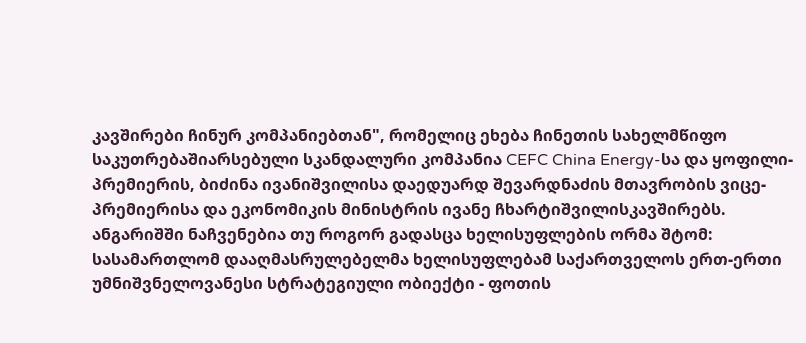კავშირები ჩინურ კომპანიებთან", რომელიც ეხება ჩინეთის სახელმწიფო საკუთრებაშიარსებული სკანდალური კომპანია CEFC China Energy-სა და ყოფილი-პრემიერის, ბიძინა ივანიშვილისა დაედუარდ შევარდნაძის მთავრობის ვიცე-პრემიერისა და ეკონომიკის მინისტრის ივანე ჩხარტიშვილისკავშირებს. ანგარიშში ნაჩვენებია თუ როგორ გადასცა ხელისუფლების ორმა შტომ: სასამართლომ დააღმასრულებელმა ხელისუფლებამ საქართველოს ერთ-ერთი უმნიშვნელოვანესი სტრატეგიული ობიექტი - ფოთის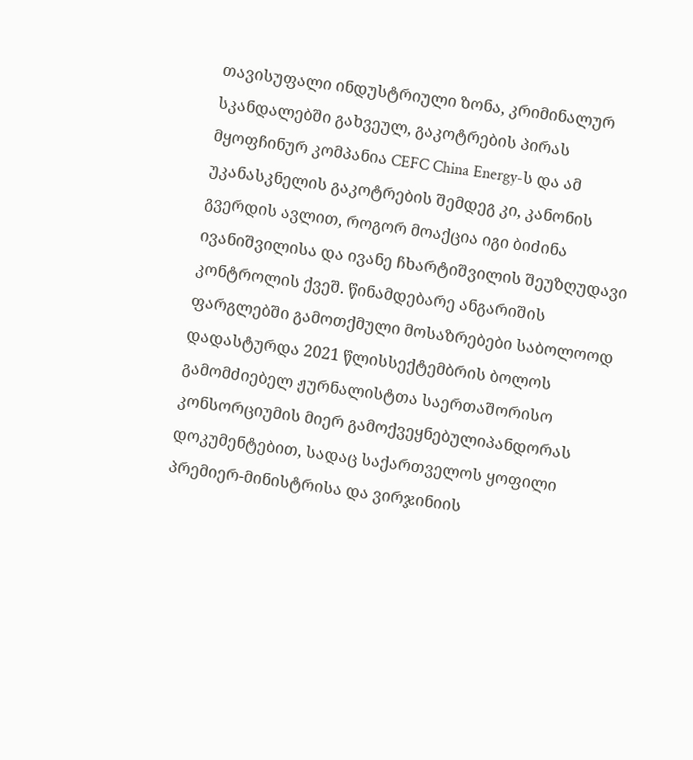თავისუფალი ინდუსტრიული ზონა, კრიმინალურ სკანდალებში გახვეულ, გაკოტრების პირას მყოფჩინურ კომპანია CEFC China Energy-ს და ამ უკანასკნელის გაკოტრების შემდეგ კი, კანონის გვერდის ავლით, როგორ მოაქცია იგი ბიძინა ივანიშვილისა და ივანე ჩხარტიშვილის შეუზღუდავი კონტროლის ქვეშ. წინამდებარე ანგარიშის ფარგლებში გამოთქმული მოსაზრებები საბოლოოდ დადასტურდა 2021 წლისსექტემბრის ბოლოს გამომძიებელ ჟურნალისტთა საერთაშორისო კონსორციუმის მიერ გამოქვეყნებულიპანდორას დოკუმენტებით, სადაც საქართველოს ყოფილი პრემიერ-მინისტრისა და ვირჯინიის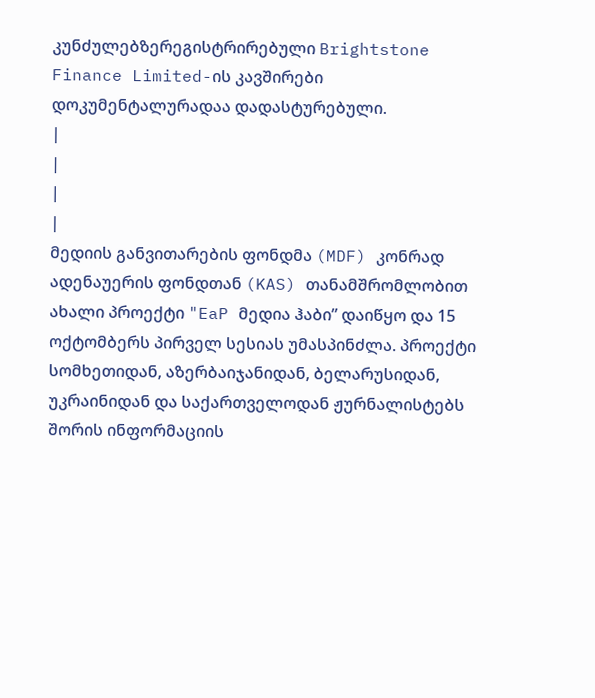კუნძულებზერეგისტრირებული Brightstone Finance Limited-ის კავშირები დოკუმენტალურადაა დადასტურებული.
|
|
|
|
მედიის განვითარების ფონდმა (MDF) კონრად ადენაუერის ფონდთან (KAS) თანამშრომლობით ახალი პროექტი "EaP მედია ჰაბი” დაიწყო და 15 ოქტომბერს პირველ სესიას უმასპინძლა. პროექტი სომხეთიდან, აზერბაიჯანიდან, ბელარუსიდან, უკრაინიდან და საქართველოდან ჟურნალისტებს შორის ინფორმაციის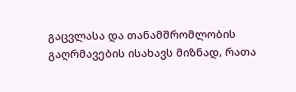გაცვლასა და თანამშრომლობის გაღრმავების ისახავს მიზნად, რათა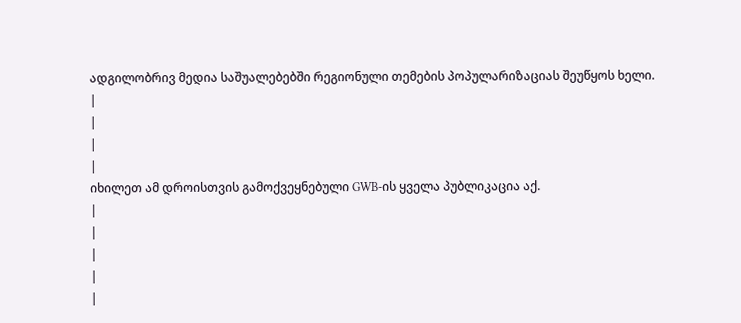ადგილობრივ მედია საშუალებებში რეგიონული თემების პოპულარიზაციას შეუწყოს ხელი.
|
|
|
|
იხილეთ ამ დროისთვის გამოქვეყნებული GWB-ის ყველა პუბლიკაცია აქ.
|
|
|
|
|